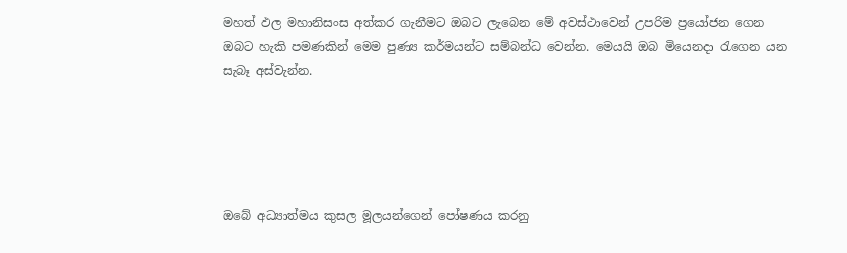මහත් ඵල මහානිසංස අත්කර ගැනීමට ඔබට ලැබෙන මේ අවස්ථාවෙන් උපරිම ප්‍රයෝජන ගෙන ඔබට හැකි පමණකින් මෙම පුණ්‍ය කර්මයන්ට සම්බන්ධ වෙන්න. මෙයයි ඔබ මියෙනදා රැගෙන යන සැබෑ අස්වැන්න.





ඔබේ අධ්‍යාත්මය කුසල මූලයන්ගෙන් පෝෂණය කරනු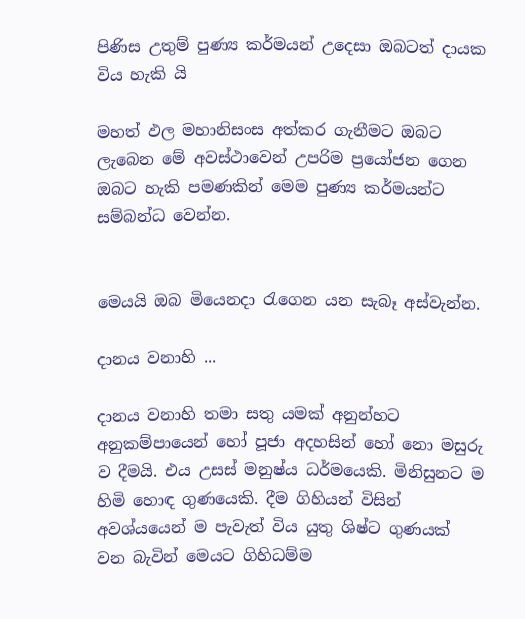පිණිස උතුම් පුණ්‍ය කර්මයන් උදෙසා ඔබටත් දායක විය හැකි යි

මහත් ඵල මහානිසංස අත්කර ගැනීමට ඔබට ලැබෙන මේ අවස්ථාවෙන් උපරිම ප්‍රයෝජන ගෙන ඔබට හැකි පමණකින් මෙම පුණ්‍ය කර්මයන්ට සම්බන්ධ වෙන්න.


මෙයයි ඔබ මියෙනදා රැගෙන යන සැබෑ අස්වැන්න.

දානය වනාහි ...

දානය වනාහි තමා සතු යමක් අනුන්හට අනුකම්පායෙන් හෝ පූජා අදහසින් හෝ නො මසුරු ව දීමයි. එය උසස් මනුෂ්ය ධර්මයෙකි. මිනිසුනට ම හිමි හොඳ ගුණයෙකි. දීම ගිහියන් විසින් අවශ්යයෙන් ම පැවැත් විය යුතු ශිෂ්ට ගුණයක් වන බැවින් මෙයට ගිහිධම්ම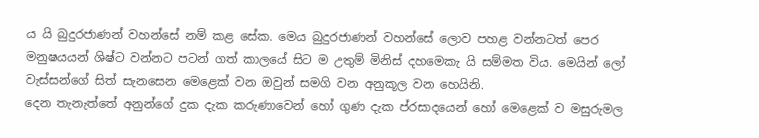ය යි බුදුරජාණන් වහන්සේ නම් කළ සේක. මෙය බුදුරජාණන් වහන්සේ ලොව පහළ වන්නටත් පෙර මනුෂයයන් ශිෂ්ට වන්නට පටන් ගත් කාලයේ සිට ම උතුම් මිනිස් දහමෙකැ යි සම්මත විය. මෙයින් ලෝ වැස්සන්ගේ සිත් සැනසෙන මෙළෙක් වන ඔවුන් සමගි වන අනුකූල වන හෙයිනි.
දෙන තැනැත්තේ අනුන්ගේ දුක දැක කරුණාවෙන් හෝ ගුණ දැක ප්රසාදයෙන් හෝ මෙළෙක් ව මසුරුමල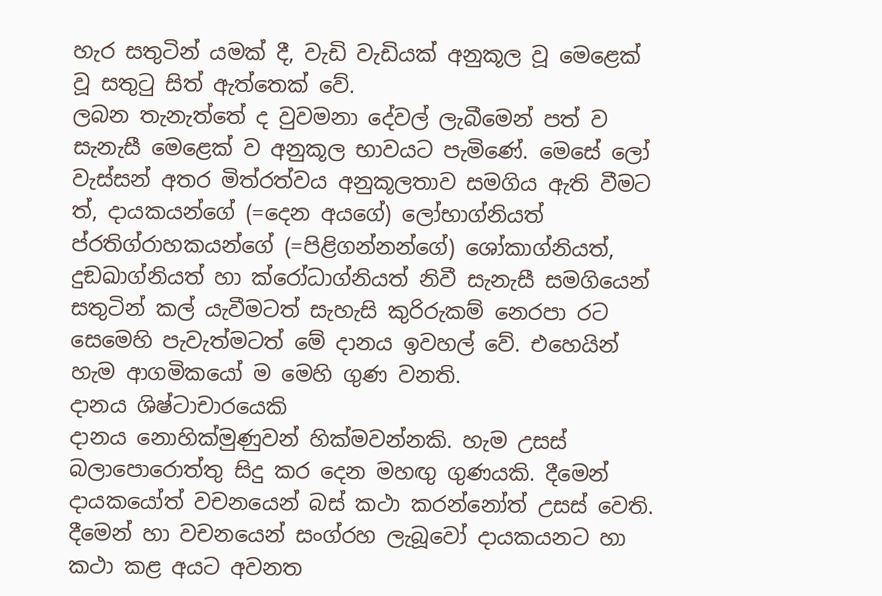හැර සතුටින් යමක් දී, වැඩි වැඩියක් අනුකූල වූ මෙළෙක් වූ සතුටු සිත් ඇත්තෙක් වේ.
ලබන තැනැත්තේ ද වුවමනා දේවල් ලැබීමෙන් පත් ව සැනැසී මෙළෙක් ව අනුකූල භාවයට පැමිණේ. මෙසේ ලෝ වැස්සන් අතර මිත්රත්වය අනුකූලතාව සමගිය ඇති වීමට ත්, දායකයන්ගේ (=දෙන අයගේ) ලෝභාග්නියත් ප්රතිග්රාහකයන්ගේ (=පිළිගන්නන්ගේ) ශෝකාග්නියත්, දුඞඛාග්නියත් හා ක්රෝධාග්නියත් නිවී සැනැසී සමගියෙන් සතුටින් කල් යැවීමටත් සැහැසි කුරිරුකම් නෙරපා රට සෙමෙහි පැවැත්මටත් මේ දානය ඉවහල් වේ. එහෙයින් හැම ආගමිකයෝ ම මෙහි ගුණ වනති.
දානය ශිෂ්ටාචාරයෙකි
දානය නොහික්මුණුවන් හික්මවන්නකි. හැම උසස් බලාපොරොත්තු සිදු කර දෙන මහඟු ගුණයකි. දීමෙන් දායකයෝත් වචනයෙන් බස් කථා කරන්නෝත් උසස් වෙති. දීමෙන් හා වචනයෙන් සංග්රහ ලැබූවෝ දායකයනට හා කථා කළ අයට අවනත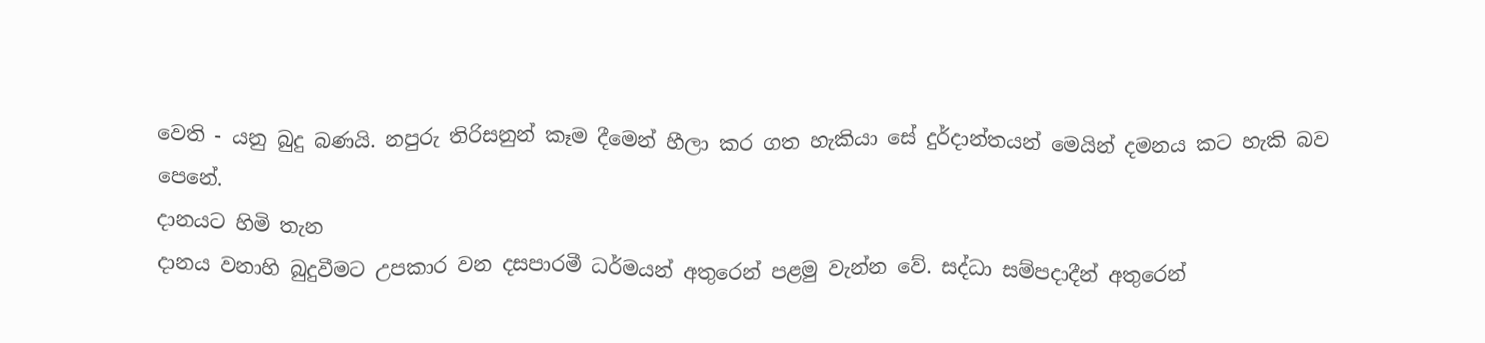වෙති - යනු බුදු බණයි. නපුරු තිරිසනුන් කෑම දීමෙන් හීලා කර ගත හැකියා සේ දුර්දාන්තයන් මෙයින් දමනය කට හැකි බව පෙනේ.
දානයට හිමි තැන
දානය වනාහි බුදුවීමට උපකාර වන දසපාරමී ධර්මයන් අතුරෙන් පළමු වැන්න වේ. සද්ධා සම්පදාදීන් අතුරෙන්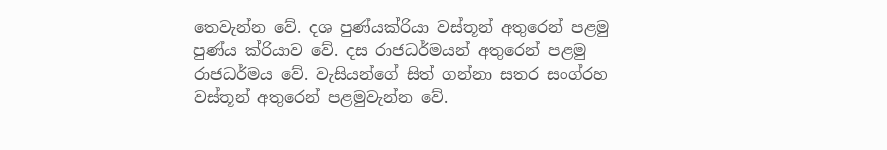තෙවැන්න වේ. දශ පුණ්යක්රියා වස්තූන් අතුරෙන් පළමු පුණ්ය ක්රියාව වේ. දස රාජධර්මයන් අතුරෙන් පළමු රාජධර්මය වේ. වැසියන්ගේ සිත් ගන්නා සතර සංග්රහ වස්තූන් අතුරෙන් පළමුවැන්න වේ.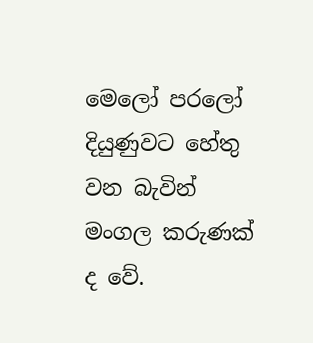මෙලෝ පරලෝ දියුණුවට හේතු වන බැවින් මංගල කරුණක් ද වේ.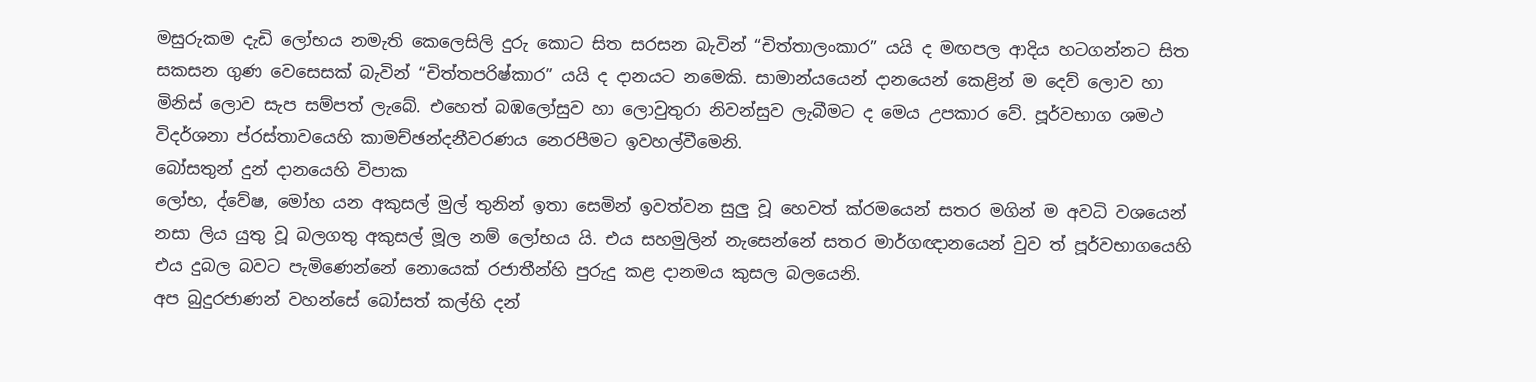මසුරුකම දැඩි ලෝභය නමැති කෙලෙසිලි දුරු කොට සිත සරසන බැවින් “චිත්තාලංකාර” යයි ද මඟපල ආදිය හටගන්නට සිත සකසන ගුණ වෙසෙසක් බැවින් “චිත්තපරිෂ්කාර” යයි ද දානයට නමෙකි. සාමාන්යයෙන් දානයෙන් කෙළින් ම දෙව් ලොව හා මිනිස් ලොව සැප සම්පත් ලැබේ. එහෙත් බඹලෝසුව හා ලොවුතුරා නිවන්සුව ලැබීමට ද මෙය උපකාර වේ. පූර්වභාග ශමථ විදර්ශනා ප්රස්තාවයෙහි කාමච්ඡන්දනීවරණය නෙරපීමට ඉවහල්වීමෙනි.
බෝසතුන් දුන් දානයෙහි විපාක
ලෝභ, ද්වේෂ, මෝහ යන අකුසල් මුල් තුනින් ඉතා සෙමින් ඉවත්වන සුලු වූ හෙවත් ක්රමයෙන් සතර මගින් ම අවධි වශයෙන් නසා ලිය යුතු වූ බලගතු අකුසල් මූල නම් ලෝභය යි. එය සහමුලින් නැසෙන්නේ සතර මාර්ගඥානයෙන් වුව ත් පූර්වභාගයෙහි එය දුබල බවට පැමිණෙන්නේ නොයෙක් රජාතීන්හි පුරුදු කළ දානමය කුසල බලයෙනි.
අප බුදුරජාණන් වහන්සේ බෝසත් කල්හි දන්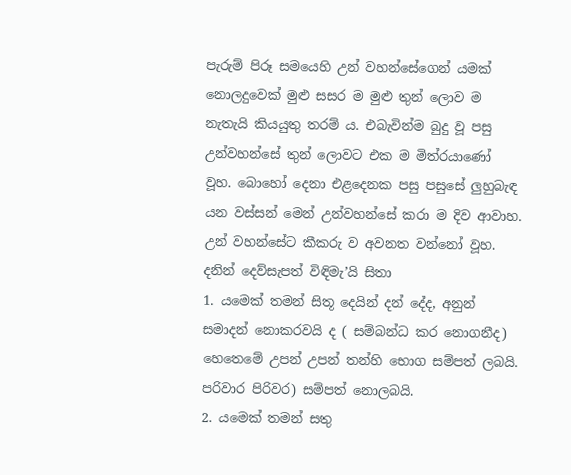පැරුම් පිරූ සමයෙහි උන් වහන්සේගෙන් යමක් නොලදුවෙක් මුළු සසර ම මුළු තුන් ලොව ම නැතැයි කියයුතු තරම් ය. එබැවින්ම බුදු වූ පසු උන්වහන්සේ තුන් ලොවට එක ම මිත්රයාණෝ වූහ. බොහෝ දෙනා එළදෙනක පසු පසුසේ ලුහුබැඳ යන වස්සන් මෙන් උන්වහන්සේ කරා ම දිව ආවාහ. උන් වහන්සේට කීකරු ව අවනත වන්නෝ වූහ.
දනින් දෙව්සැපත් විඳිමැ’යි සිතා
1. යමෙක් තමන් සිතූ දෙයින් දන් දේද, අනුන් සමාදන් නොකරවයි ද ( සම්බන්ධ කර නොගනීද) හෙතෙමේ උපන් උපන් තන්හි භොග සම්පත් ලබයි. පරිවාර පිරිවර) සම්පත් නොලබයි.
2. යමෙක් තමන් සතු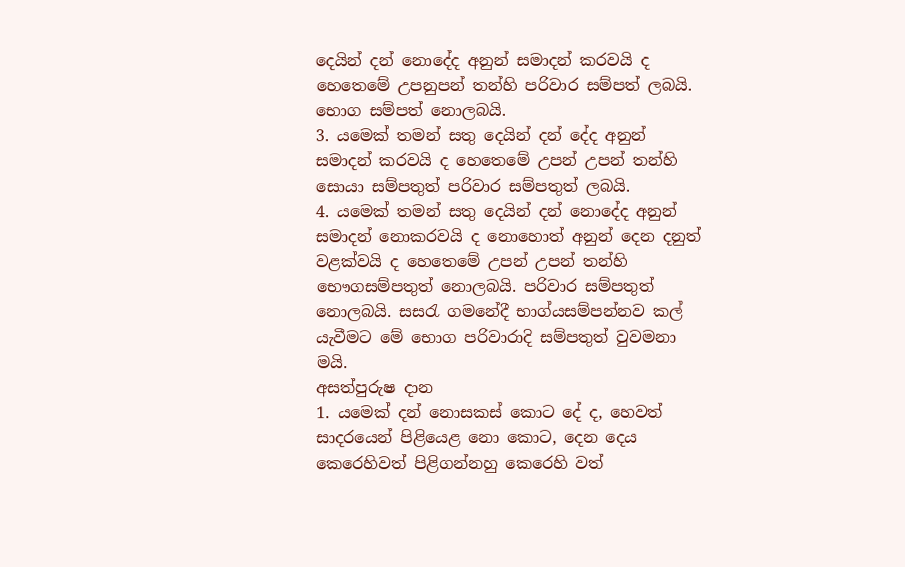දෙයින් දන් නොදේද අනුන් සමාදන් කරවයි ද හෙතෙමේ උපනුපන් තන්හි පරිවාර සම්පත් ලබයි. භොග සම්පත් නොලබයි.
3. යමෙක් තමන් සතු දෙයින් දන් දේද අනුන් සමාදන් කරවයි ද හෙතෙමේ උපන් උපන් තන්හි සොයා සම්පතුත් පරිවාර සම්පතුත් ලබයි.
4. යමෙක් තමන් සතු දෙයින් දන් නොදේද අනුන් සමාදන් නොකරවයි ද නොහොත් අනුන් දෙන දනුත් වළක්වයි ද හෙතෙමේ උපන් උපන් තන්හි භෞගසම්පතුත් නොලබයි. පරිවාර සම්පතුත් නොලබයි. සසරැ ගමනේදී භාග්යසම්පන්නව කල් යැවීමට මේ භොග පරිවාරාදි සම්පතුත් වුවමනා මයි.
අසත්පුරුෂ දාන
1. යමෙක් දන් නොසකස් කොට දේ ද, හෙවත් සාදරයෙන් පිළියෙළ නො කොට, දෙන දෙය කෙරෙහිවත් පිළිගන්නහු කෙරෙහි වත්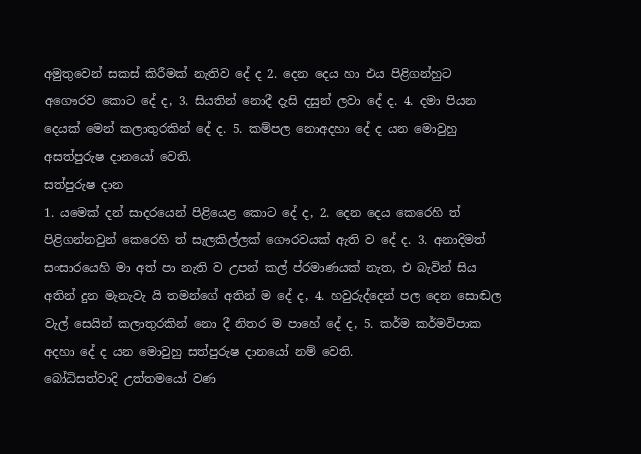අමුතුවෙන් සකස් කිරීමක් නැතිව දේ ද 2. දෙන දෙය හා එය පිළිගන්හුට අගෞරව කොට දේ ද, 3. සියතින් නොදී දැසි දසුන් ලවා දේ ද. 4. දමා පියන දෙයක් මෙන් කලාතුරකින් දේ ද. 5. කම්පල නොඅදහා දේ ද යන මොවුහු අසත්පුරුෂ දානයෝ වෙති.
සත්පුරුෂ දාන
1. යමෙක් දන් සාදරයෙන් පිළියෙළ කොට දේ ද, 2. දෙන දෙය කෙරෙහි ත් පිළිගන්නවුන් කෙරෙහි ත් සැලකිල්ලක් ගෞරවයක් ඇති ව දේ ද. 3. අනාදිමත් සංසාරයෙහි මා අත් පා නැති ව උපන් කල් ප්රමාණයක් නැත, එ බැවින් සිය අතින් දුන මැනැවැ යි තමන්ගේ අතින් ම දේ ද, 4. හවුරුද්දෙන් පල දෙන සොඬල වැල් සෙයින් කලාතුරකින් නො දී නිතර ම පාහේ දේ ද, 5. කර්ම කර්මවිපාක අදහා දේ ද යන මොවුහු සත්පුරුෂ දානයෝ නම් වෙති.
බෝධිසත්වාදි උත්තමයෝ වණ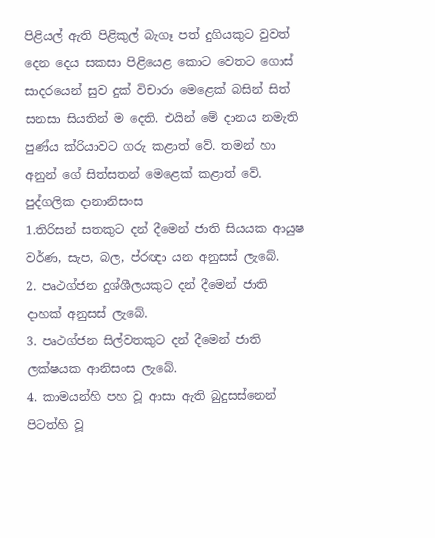පිළියල් ඇති පිළිකුල් බැගෑ පත් දුගියකුට වුවත් දෙන දෙය සකසා පිළියෙළ කොට වෙතට ගොස් සාදරයෙන් සුව දුක් විචාරා මෙළෙක් බසින් සිත් සනසා සියතින් ම දෙති. එයින් මේ දානය නමැති පුණ්ය ක්රියාවට ගරු කළාත් වේ. තමන් හා අනුන් ගේ සිත්සතන් මෙළෙක් කළාත් වේ.
පුද්ගලික දානානිසංස
1.තිරිසන් සතකුට දන් දීමෙන් ජාති සියයක ආයුෂ වර්ණ, සැප, බල, ප්රඥා යන අනුසස් ලැබේ.
2. පෘථග්ජන දුශ්ශීලයකුට දන් දීමෙන් ජාති දාහක් අනුසස් ලැබේ.
3. පෘථග්ජන සිල්වතකුට දන් දීමෙන් ජාති ලක්ෂයක ආනිසංස ලැබේ.
4. කාමයන්හි පහ වූ ආසා ඇති බුදුසස්නෙන් පිටත්හි වූ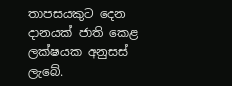තාපසයකුට දෙන දානයක් ජාති කෙළ ලක්ෂයක අනුසස් ලැබේ.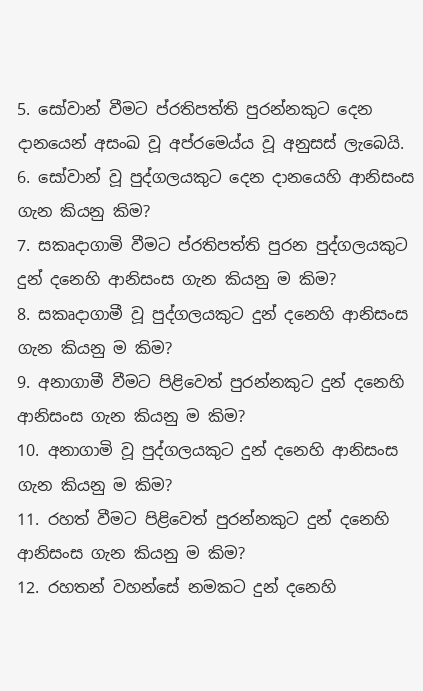5. සෝවාන් වීමට ප්රතිපත්ති පුරන්නකුට දෙන දානයෙන් අසංඛ වූ අප්රමෙය්ය වූ අනුසස් ලැබෙයි.
6. සෝවාන් වූ පුද්ගලයකුට දෙන දානයෙහි ආනිසංස ගැන කියනු කිම?
7. සකෘදාගාමි වීමට ප්රතිපත්ති පුරන පුද්ගලයකුට දුන් දනෙහි ආනිසංස ගැන කියනු ම කිම?
8. සකෘදාගාමී වූ පුද්ගලයකුට දුන් දනෙහි ආනිසංස ගැන කියනු ම කිම?
9. අනාගාමී වීමට පිළිවෙත් පුරන්නකුට දුන් දනෙහි ආනිසංස ගැන කියනු ම කිම?
10. අනාගාමි වූ පුද්ගලයකුට දුන් දනෙහි ආනිසංස ගැන කියනු ම කිම?
11. රහත් වීමට පිළිවෙත් පුරන්නකුට දුන් දනෙහි ආනිසංස ගැන කියනු ම කිම?
12. රහතන් වහන්සේ නමකට දුන් දනෙහි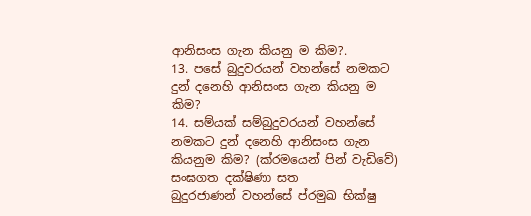ආනිසංස ගැන කියනු ම කිම?.
13. පසේ බුදුවරයන් වහන්සේ නමකට දුන් දනෙහි ආනිසංස ගැන කියනු ම කිම?
14. සම්යක් සම්බුදුවරයන් වහන්සේ නමකට දුන් දනෙහි ආනිසංස ගැන කියනුම කිම? (ක්රමයෙන් පින් වැඩිවේ)
සංඝගත දක්ෂිණා සත
බුදුරජාණන් වහන්සේ ප්රමුඛ භික්ෂු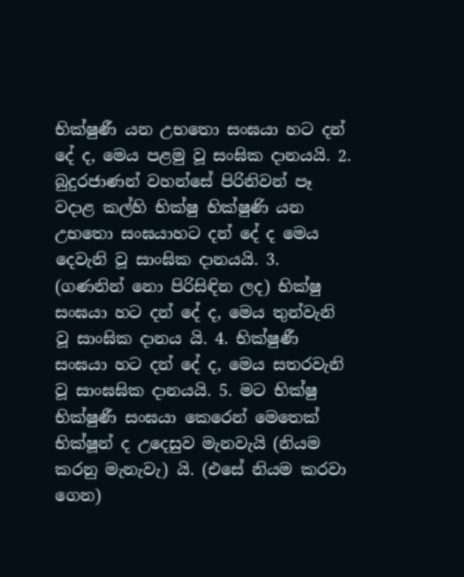භික්ෂුණී යන උභතො සංඝයා හට දන් දේ ද, මෙය පළමු වූ සංඝික දානයයි. 2. බුදුරජාණන් වහන්සේ පිරිනිවන් පෑ වදාළ කල්හි භික්ෂු භික්ෂුණි යන උභතො සංඝයාහට දන් දේ ද මෙය දෙවැනි වූ සාංඝික දානයයි. 3. (ගණනින් නො පිරිසිඳින ලද) භික්ෂු සංඝයා හට දන් දේ ද, මෙය තුන්වැනි වූ සාංඝික දානය යි. 4. භික්ෂුණී සංඝයා හට දන් දේ ද, මෙය සතරවැනි වූ සාංඝඝික දානයයි. 5. මට භික්ෂු භික්ෂුණී සංඝයා කෙරෙන් මෙතෙක් භික්ෂූන් ද උදෙසුව මැනවැයි (නියම කරනු මැනැවැ) යි. (එසේ නියම කරවා ගෙන)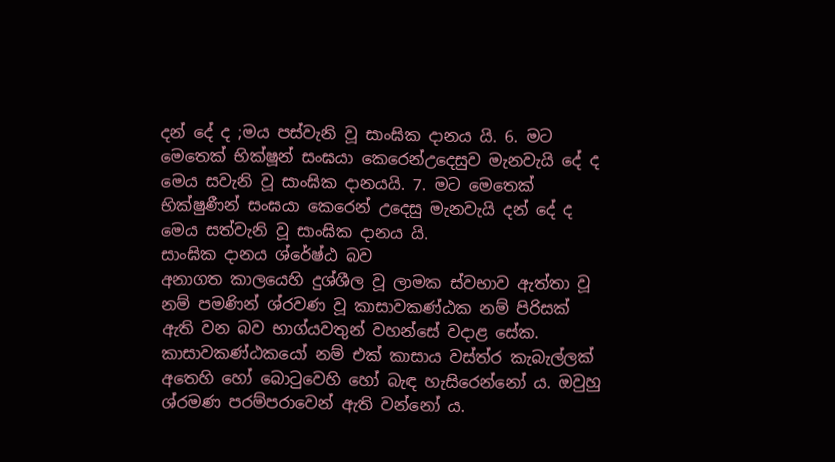දන් දේ ද ;මය පස්වැනි වූ සාංඝික දානය යි. 6. මට මෙතෙක් භික්ෂූන් සංඝයා කෙරෙන්උදෙසුව මැනවැයි දේ ද මෙය සවැනි වූ සාංඝික දානයයි. 7. මට මෙතෙක් භික්ෂුණීන් සංඝයා කෙරෙන් උදෙසු මැනවැයි දන් දේ ද මෙය සත්වැනි වූ සාංඝික දානය යි.
සාංඝික දානය ශ්රේෂ්ඨ බව
අනාගත කාලයෙහි දුශ්ශීල වූ ලාමක ස්වභාව ඇත්තා වූ නම් පමණින් ශ්රවණ වූ කාසාවකණ්ඨක නම් පිරිසක් ඇති වන බව භාග්යවතුන් වහන්සේ වදාළ සේක. කාසාවකණ්ඨකයෝ නම් එක් කාසාය වස්ත්ර කැබැල්ලක් අතෙහි හෝ බොටුවෙහි හෝ බැඳ හැසිරෙන්නෝ ය. ඔවුහු ශ්රමණ පරම්පරාවෙන් ඇති වන්නෝ ය.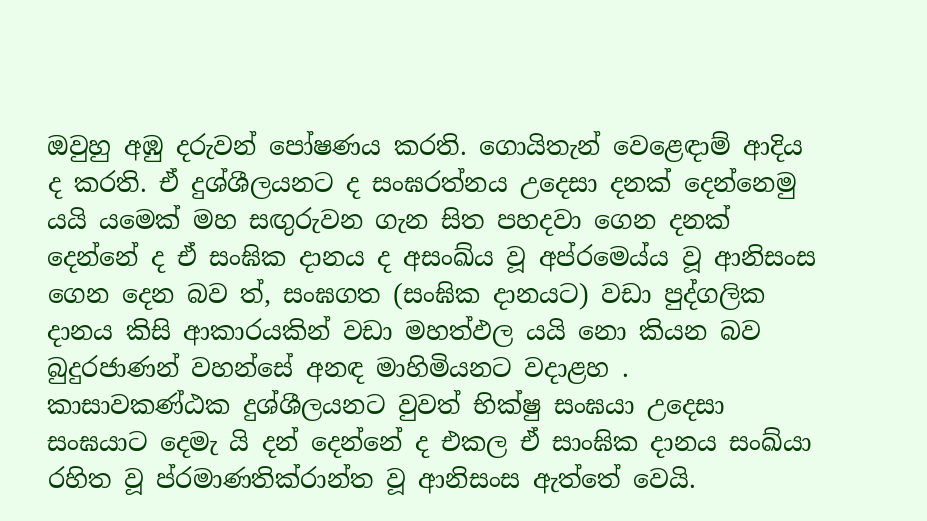ඔවුහු අඹු දරුවන් පෝෂණය කරති. ගොයිතැන් වෙළෙඳාම් ආදිය ද කරති. ඒ දුශ්ශීලයනට ද සංඝරත්නය උදෙසා දනක් දෙන්නෙමු යයි යමෙක් මහ සඟුරුවන ගැන සිත පහදවා ගෙන දනක් දෙන්නේ ද ඒ සංඝික දානය ද අසංඛ්ය වූ අප්රමෙය්ය වූ ආනිසංස ගෙන දෙන බව ත්, සංඝගත (සංඝික දානයට) වඩා පුද්ගලික දානය කිසි ආකාරයකින් වඩා මහත්ඵල යයි නො කියන බව බුදුරජාණන් වහන්සේ අනඳ මාහිමියනට වදාළහ .
කාසාවකණ්ඨක දුශ්ශීලයනට වුවත් භික්ෂු සංඝයා උදෙසා සංඝයාට දෙමැ යි දන් දෙන්නේ ද එකල ඒ සාංඝික දානය සංඛ්යා රහිත වූ ප්රමාණතික්රාන්ත වූ ආනිසංස ඇත්තේ වෙයි.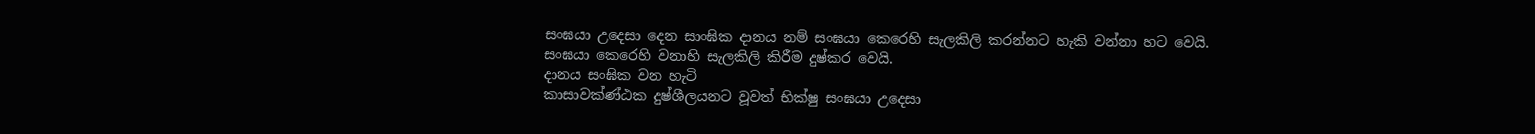සංඝයා උදෙසා දෙන සාංඝික දානය නම් සංඝයා කෙරෙහි සැලකිලි කරන්නට හැකි වන්නා හට වෙයි. සංඝයා කෙරෙහි වනාහි සැලකිලි කිරීම දුෂ්කර වෙයි.
දානය සංඝික වන හැටි
කාසාවක්ණ්ඨක දුෂ්ශීලයනට වූවත් භික්ෂු සංඝයා උදෙසා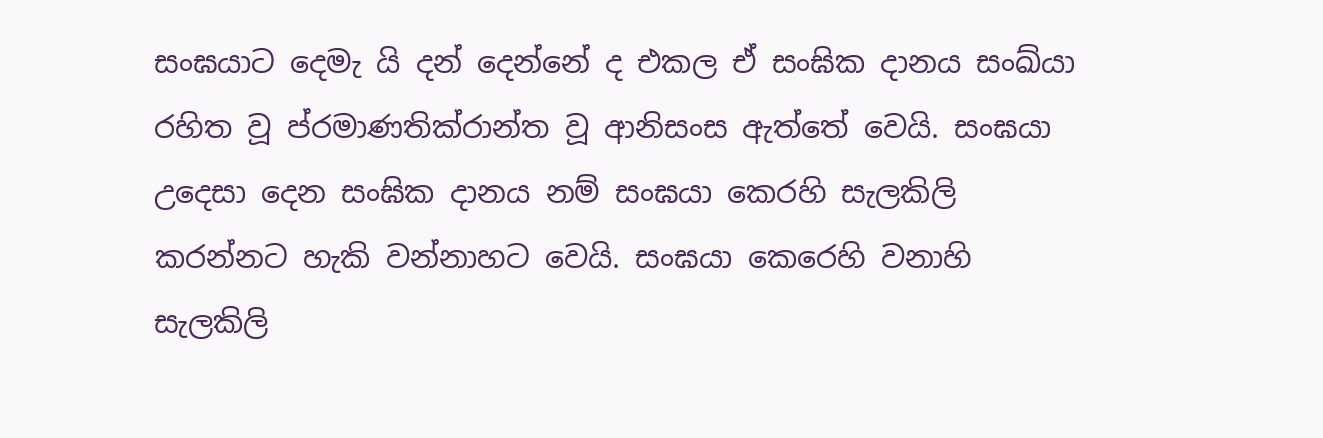සංඝයාට දෙමැ යි දන් දෙන්නේ ද එකල ඒ සංඝික දානය සංඛ්යා රහිත වූ ප්රමාණතික්රාන්ත වූ ආනිසංස ඇත්තේ වෙයි. සංඝයා උදෙසා දෙන සංඝික දානය නම් සංඝයා කෙරහි සැලකිලි කරන්නට හැකි වන්නාහට වෙයි. සංඝයා කෙරෙහි වනාහි සැලකිලි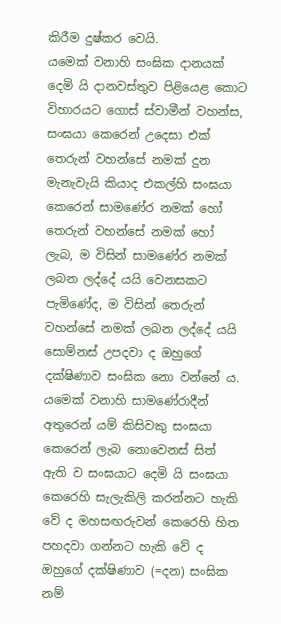කිරීම දුෂ්කර වෙයි.
යමෙක් වනාහි සංඝික දානයක් දෙමි යි දානවස්තුව පිළියෙළ කොට විහාරයට ගොස් ස්වාමීන් වහන්ස, සංඝයා කෙරෙන් උදෙසා එක් තෙරුන් වහන්සේ නමක් දුන මැනැවැයි කියාද එකල්හි සංඝයා කෙරෙන් සාමණේර නමක් හෝ තෙරුන් වහන්සේ නමක් හෝ ලැබ, ම විසින් සාමණේර නමක් ලබන ලද්දේ යයි වෙනසකට පැමිණේද, ම විසින් තෙරුන් වහන්සේ නමක් ලබන ලද්දේ යයි සොම්නස් උපදවා ද ඔහුගේ දක්ෂිණාව සංඝික නො වන්නේ ය. යමෙක් වනාහි සාමණේරාදීන් අතුරෙන් යම් කිසිවකු සංඝයා කෙරෙන් ලැබ නොවෙනස් සිත් ඇති ව සංඝයාට දෙමි යි සංඝයා කෙරෙහි සැලැකිලි කරන්නට හැකි වේ ද මහසඟරුවන් කෙරෙහි හිත පහදවා ගන්නට හැකි වේ ද ඔහුගේ දක්ෂිණාව (=දන) සංඝික නම්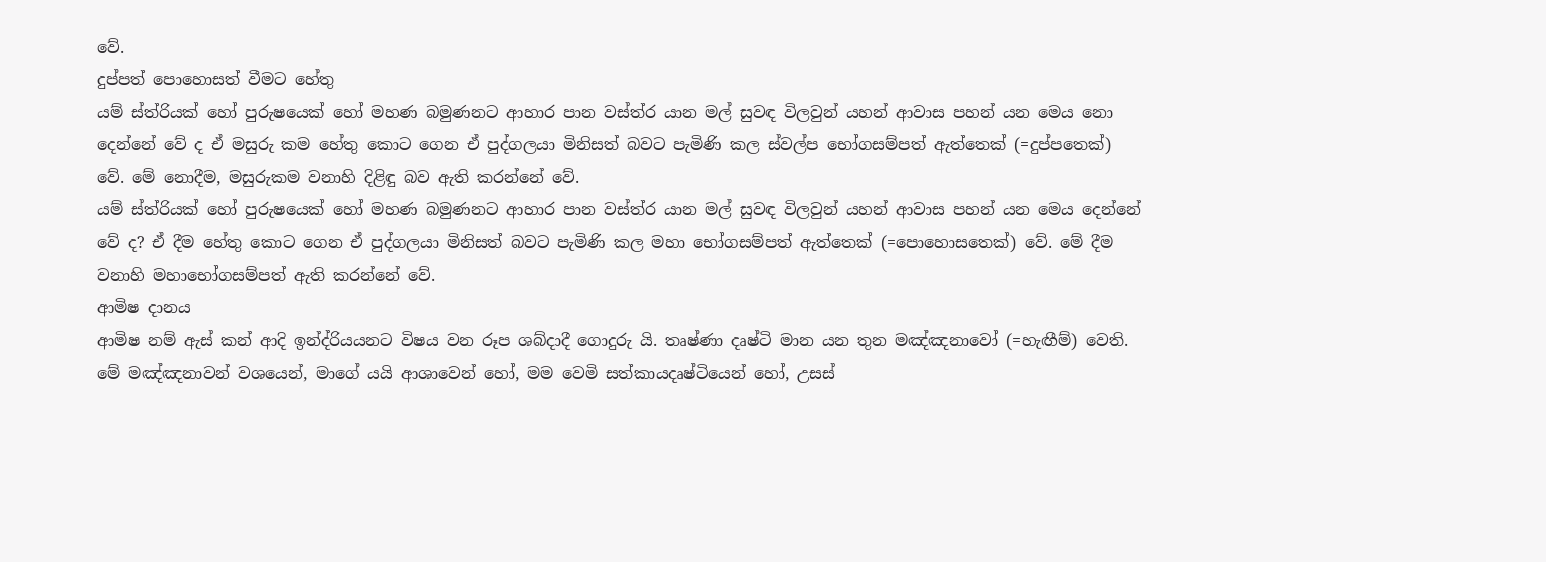වේ.
දුප්පත් පොහොසත් වීමට හේතු
යම් ස්ත්රියක් හෝ පුරුෂයෙක් හෝ මහණ බමුණනට ආහාර පාන වස්ත්ර යාන මල් සුවඳ විලවුන් යහන් ආවාස පහන් යන මෙය නො දෙන්නේ වේ ද ඒ මසුරු කම හේතු කොට ගෙන ඒ පුද්ගලයා මිනිසත් බවට පැමිණි කල ස්වල්ප භෝගසම්පත් ඇත්තෙක් (=දුප්පතෙක්) වේ. මේ නොදීම, මසුරුකම වනාහි දිළිඳු බව ඇති කරන්නේ වේ.
යම් ස්ත්රියක් හෝ පුරුෂයෙක් හෝ මහණ බමුණනට ආහාර පාන වස්ත්ර යාන මල් සුවඳ විලවුන් යහන් ආවාස පහන් යන මෙය දෙන්නේ වේ ද? ඒ දීම හේතු කොට ගෙන ඒ පුද්ගලයා මිනිසත් බවට පැමිණි කල මහා භෝගසම්පත් ඇත්තෙක් (=පොහොසතෙක්) වේ. මේ දීම වනාහි මහාභෝගසම්පත් ඇති කරන්නේ වේ.
ආමිෂ දානය
ආමිෂ නම් ඇස් කන් ආදි ඉන්ද්රියයනට විෂය වන රූප ශබ්දාදී ගොදුරු යි. තෘෂ්ණා දෘෂ්ටි මාන යන තුන මඤ්ඤනාවෝ (=හැඟීම්) වෙති. මේ මඤ්ඤනාවන් වශයෙන්, මාගේ යයි ආශාවෙන් හෝ, මම වෙමි සත්කායදෘෂ්ටියෙන් හෝ, උසස්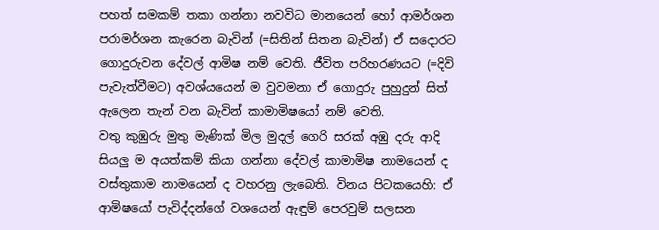පහත් සමකම් තකා ගන්නා නවවිධ මානයෙන් හෝ ආමර්ශන පරාමර්ශන කැරෙන බැවින් (=සිතින් සිතන බැවින්) ඒ සදොරට ගොදුරුවන දේවල් ආමිෂ නම් වෙති. ජීවිත පරිහරණයට (=දිවි පැවැත්වීමට) අවශ්යයෙන් ම වුවමනා ඒ ගොදුරු පුහුදුන් සිත් ඇලෙන තැන් වන බැවින් කාමාමිෂයෝ නම් වෙති.
වතු කුඹුරු මුතු මැණික් මිල මුදල් ගෙරි සරක් අඹු දරු ආදි සියලු ම අයත්කම් කියා ගන්නා දේවල් කාමාමිෂ නාමයෙන් ද වස්තුකාම නාමයෙන් ද වහරනු ලැබෙති. විනය පිටකයෙහි: ඒ ආමිෂයෝ පැවිද්දන්ගේ වශයෙන් ඇඳුම් පෙරවුම් සලසන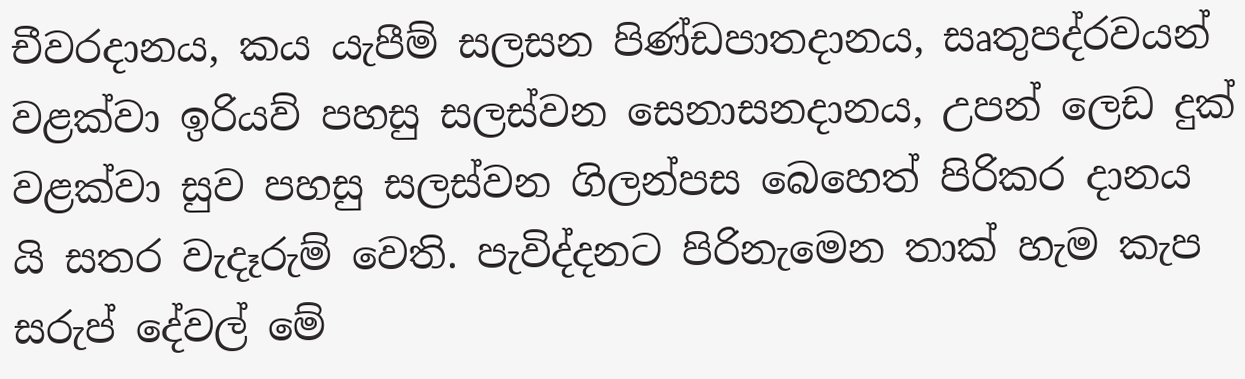චීවරදානය, කය යැපීම් සලසන පිණ්ඩපාතදානය, සෘතුපද්රවයන් වළක්වා ඉරියව් පහසු සලස්වන සෙනාසනදානය, උපන් ලෙඩ දුක් වළක්වා සුව පහසු සලස්වන ගිලන්පස බෙහෙත් පිරිකර දානය යි සතර වැදෑරුම් වෙති. පැවිද්දනට පිරිනැමෙන තාක් හැම කැප සරුප් දේවල් මේ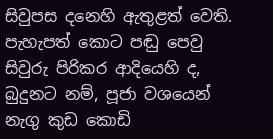සිවුපස දනෙහි ඇතුළත් වෙති.
පැහැපත් කොට පඬු පෙවු සිවුරු පිරිකර ආදියෙහි ද, බුදුනට නම්, පූජා වශයෙන් නැගු කුඩ කොඩි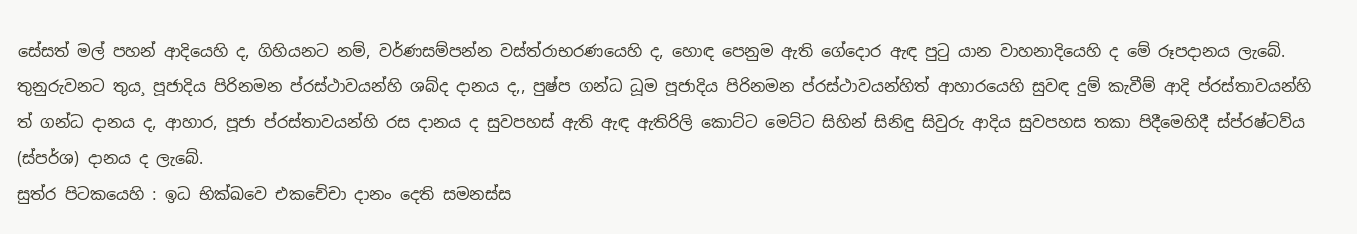සේසත් මල් පහන් ආදියෙහි ද, ගිහියනට නම්, වර්ණසම්පන්න වස්ත්රාභරණයෙහි ද, හොඳ පෙනුම ඇති ගේදොර ඇඳ පුටු යාන වාහනාදියෙහි ද මේ රූපදානය ලැබේ. තුනුරුවනට තුය¸ පූජාදිය පිරිනමන ප්රස්ථාවයන්හි ශබ්ද දානය ද,, පුෂ්ප ගන්ධ ධූම පූජාදිය පිරිනමන ප්රස්ථාවයන්හිත් ආහාරයෙහි සුවඳ දුම් කැවීම් ආදි ප්රස්තාවයන්හි ත් ගන්ධ දානය ද, ආහාර, පූජා ප්රස්තාවයන්හි රස දානය ද සුවපහස් ඇති ඇඳ ඇතිරිලි කොට්ට මෙට්ට සිහින් සිනිඳු සිවුරු ආදිය සුවපහස තකා පිදීමෙහිදී ස්ප්රෂ්ටව්ය (ස්පර්ශ) දානය ද ලැබේ.
සුත්ර පිටකයෙහි : ඉධ භික්ඛවෙ එකචේචා දානං දෙති සමනස්ස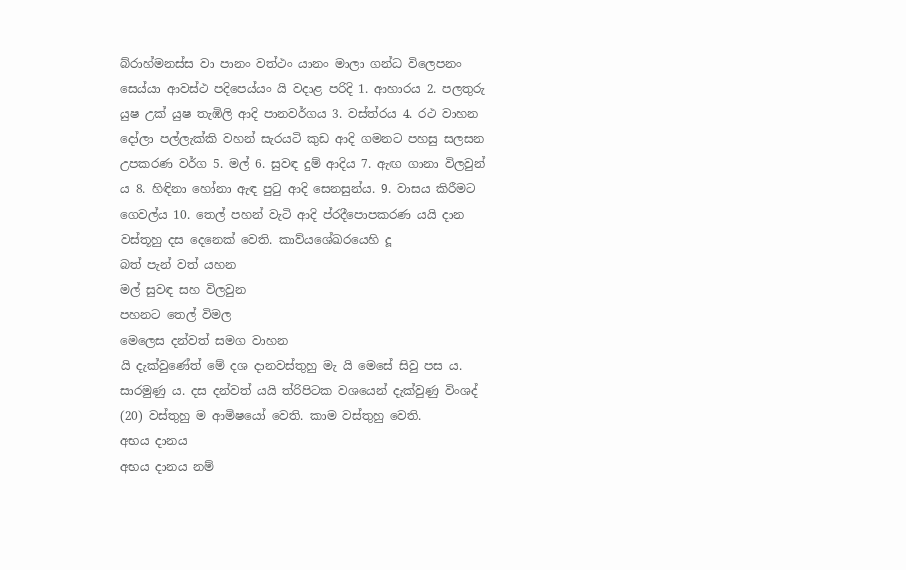බ්රාහ්මනස්ස වා පානං වත්ථං යානං මාලා ගන්ධ විලෙපනං සෙය්යා ආවස්ථ පදිපෙය්යං යි වදාළ පරිදි 1. ආහාරය 2. පලතුරු යුෂ උක් යුෂ තැඹිලි ආදි පානවර්ගය 3. වස්ත්රය 4. රථ වාහන දෝලා පල්ලැක්කි වහන් සැරයටි කුඩ ආදි ගමනට පහසු සලසන උපකරණ වර්ග 5. මල් 6. සුවඳ දුම් ආදිය 7. ඇඟ ගානා විලවුන් ය 8. හිඳිනා හෝනා ඇඳ පුටු ආදි සෙනසුන්ය. 9. වාසය කිරීමට ගෙවල්ය 10. තෙල් පහන් වැටි ආදි ප්රදීපොපකරණ යයි දාන වස්තූහු දස දෙනෙක් වෙති. කාව්යශේඛරයෙහි දූ
බත් පැන් වත් යහන
මල් සුවඳ සහ විලවුන
පහනට තෙල් විමල
මෙලෙස දන්වත් සමග වාහන
යි දැක්වුණේත් මේ දශ දානවස්තුහු මැ යි මෙසේ සිවු පස ය. සාරමුණු ය. දස දන්වත් යයි ත්රිපිටක වශයෙන් දැක්වුණු විංශද් (20) වස්තුහු ම ආමිෂයෝ වෙති. කාම වස්තුහු වෙති.
අභය දානය
අභය දානය නම්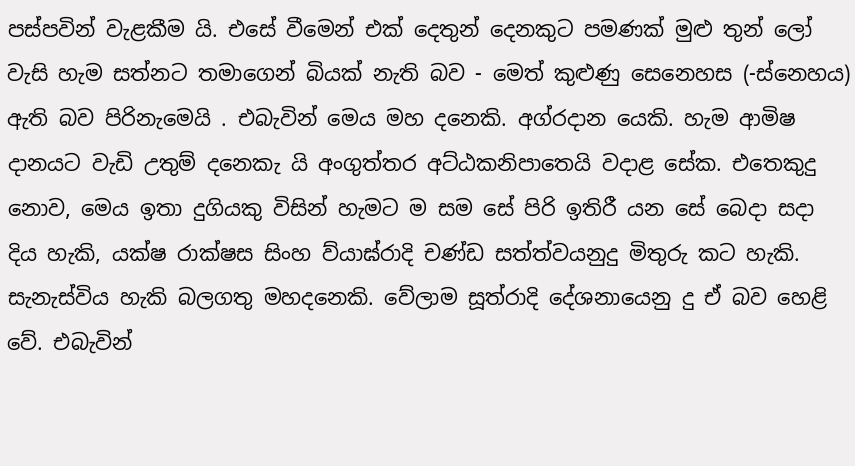පස්පවින් වැළකීම යි. එසේ වීමෙන් එක් දෙතුන් දෙනකුට පමණක් මුළු තුන් ලෝ වැසි හැම සත්නට තමාගෙන් බියක් නැති බව - මෙත් කුළුණු සෙනෙහස (-ස්නෙහය) ඇති බව පිරිනැමෙයි . එබැවින් මෙය මහ දනෙකි. අග්රදාන යෙකි. හැම ආමිෂ දානයට වැඩි උතුම් දනෙකැ යි අංගුත්තර අට්ඨකනිපාතෙයි වදාළ සේක. එතෙකුදු නොව, මෙය ඉතා දුගියකු විසින් හැමට ම සම සේ පිරි ඉතිරී යන සේ බෙදා සදා දිය හැකි, යක්ෂ රාක්ෂස සිංහ ව්යාඝ්රාදි චණ්ඩ සත්ත්වයනුදු මිතුරු කට හැකි. සැනැස්විය හැකි බලගතු මහදනෙකි. වේලාම සූත්රාදි දේශනායෙනු දු ඒ බව හෙළි වේ. එබැවින්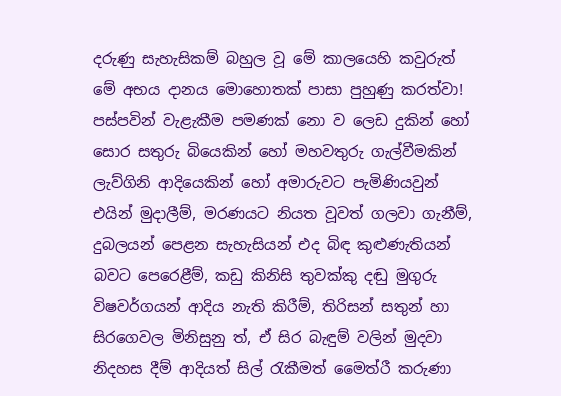දරුණු සැහැසිකම් බහුල වූ මේ කාලයෙහි කවුරුත් මේ අභය දානය මොහොතක් පාසා පුහුණු කරත්වා!
පස්පවින් වැළැකීම පමණක් නො ව ලෙඩ දුකින් හෝ සොර සතුරු බියෙකින් හෝ මහවතුරු ගැල්වීමකින් ලැව්ගිනි ආදියෙකින් හෝ අමාරුවට පැමිණියවුන් එයින් මුදාලීම්, මරණයට නියත වූවත් ගලවා ගැනීම්, දුබලයන් පෙළන සැහැසියන් එද බිඳ කුළුණැතියන් බවට පෙරෙළීම්, කඩු කිනිසි තුවක්කු දඬු මුගුරු විෂවර්ගයන් ආදිය නැති කිරීම්, තිරිසන් සතුන් හා සිරගෙවල මිනිසුනු ත්, ඒ සිර බැඳුම් වලින් මුදවා නිදහස දීම් ආදියත් සිල් රැකීමත් මෛත්රී කරුණා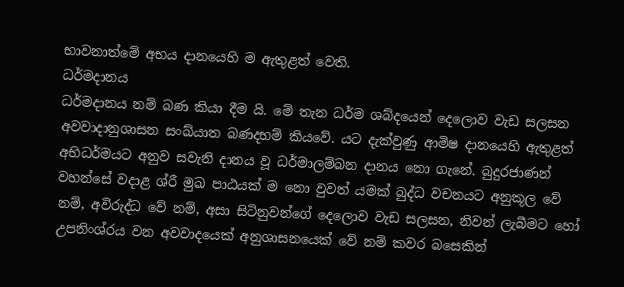භාවනාත්මේ අභය දානයෙහි ම ඇතුළත් වෙති.
ධර්මදානය
ධර්මදානය නම් බණ කියා දීම යි. මේ තැන ධර්ම ශබ්දයෙන් දෙලොව වැඩ සලසන අවවාදානුශාසන සංඛ්යාත බණදහම් කියවේ. යට දැක්වුණු ආමිෂ දානයෙහි ඇතුළත් අභිධර්මයට අනුව සවැනි දානය වූ ධර්මාලම්බන දානය නො ගැනේ. බුදුරජාණන් වහන්සේ වදාළ ශ්රී මුඛ පාඨයක් ම නො වුවත් යමක් බුද්ධ වචනයට අනුකූල වේ නම්, අවිරුද්ධ වේ නම්, අසා සිටිනුවන්ගේ දෙලොව වැඩ සලසන, නිවන් ලැබීමට හෝ උපනිංශ්රය වන අවවාදයෙක් අනුශාසනයෙක් වේ නම් කවර බසෙකින්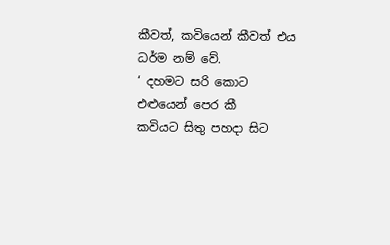කීවත්, කවියෙන් කීවත් එය ධර්ම නම් වේ.
‘ දහමට සරි කොට එළුයෙන් පෙර කී
කවියට සිතු පහදා සිට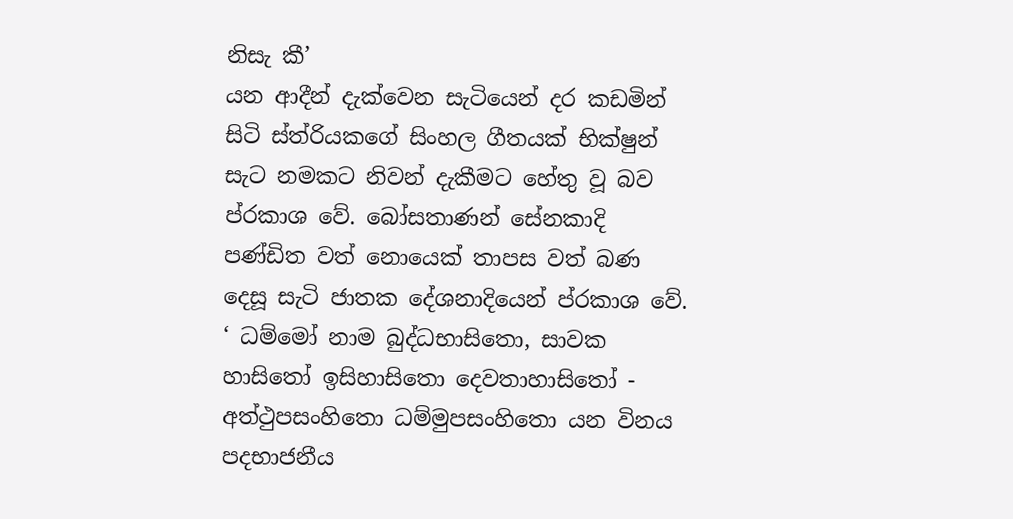නිසැ කී’
යන ආදීන් දැක්වෙන සැටියෙන් දර කඩමින් සිටි ස්ත්රියකගේ සිංහල ගීතයක් භික්ෂුන් සැට නමකට නිවන් දැකීමට හේතු වූ බව ප්රකාශ වේ. බෝසතාණන් සේනකාදි පණ්ඩිත වත් නොයෙක් තාපස වත් බණ දෙසූ සැටි ජාතක දේශනාදියෙන් ප්රකාශ වේ.
‘ ධම්මෝ නාම බුද්ධභාසිතො, සාවක හාසිතෝ ඉසිහාසිතො දෙවතාහාසිතෝ - අත්ථුපසංහිතො ධම්මුපසංහිතො යන විනය පදභාජනීය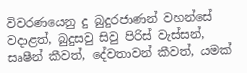විවරණයෙනු දු බුදුරජාණන් වහන්සේ වදාළත්, බුදුසවු සිවු පිරිස් වැස්සන්, සෘෂීන් කීවත්, දේවතාවන් කීවත්, යමක්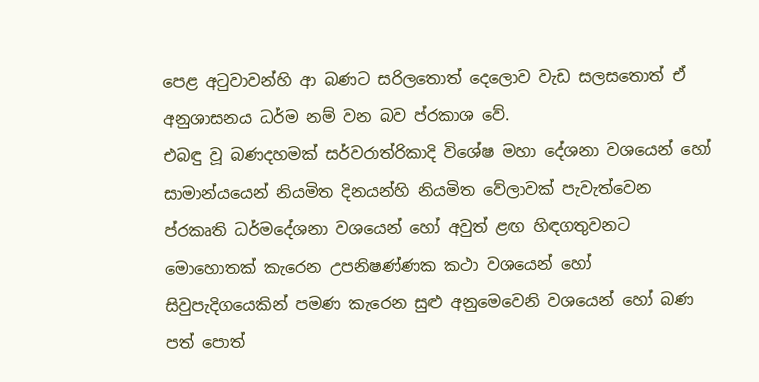පෙළ අටුවාවන්හි ආ බණට සරිලතොත් දෙලොව වැඩ සලසතොත් ඒ අනුශාසනය ධර්ම නම් වන බව ප්රකාශ වේ.
එබඳු වූ බණදහමක් සර්වරාත්රිකාදි විශේෂ මහා දේශනා වශයෙන් හෝ සාමාන්යයෙන් නියමිත දිනයන්හි නියමිත වේලාවක් පැවැත්වෙන ප්රකෘති ධර්මදේශනා වශයෙන් හෝ අවුත් ළඟ හිඳගතුවනට මොහොතක් කැරෙන උපනිෂණ්ණක කථා වශයෙන් හෝ සිවුපැදිගයෙකින් පමණ කැරෙන සුළු අනුමෙවෙනි වශයෙන් හෝ බණ පත් පොත්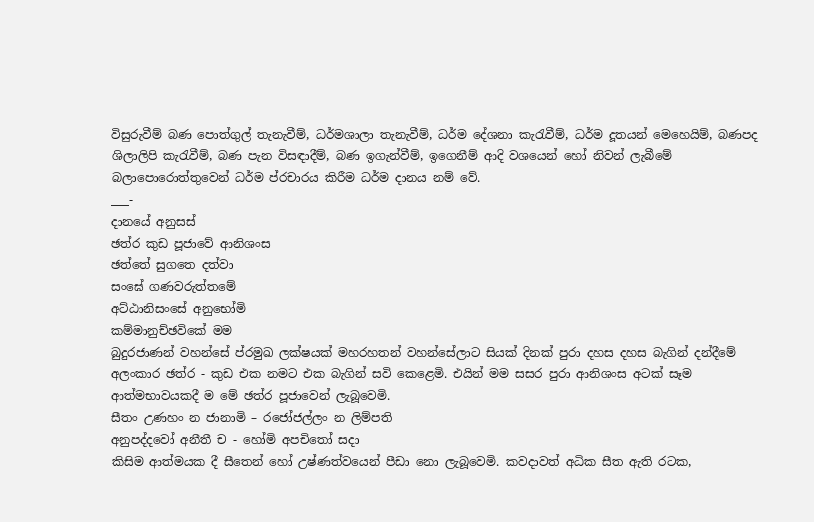විසුරුවීම් බණ පොත්ගුල් තැනැවීම්, ධර්මශාලා තැනැවීම්, ධර්ම දේශනා කැරැවීම්, ධර්ම දූතයන් මෙහෙයිම්, බණපද ශිලාලිපි කැරැවීම්, බණ පැන විසඳාදීම්, බණ ඉගැන්වීම්, ඉගෙනීම් ආදි වශයෙන් හෝ නිවන් ලැබීමේ බලාපොරොත්තුවෙන් ධර්ම ප්රචාරය කිරීම ධර්ම දානය නම් වේ.
___-
දානයේ අනුසස්
ඡත්ර කුඩ පූජාවේ ආනිශංස
ඡත්තේ සුගතෙ දත්වා
සංඝේ ගණවරුත්තමේ
අට්ඨානිසංසේ අනුභෝමි
කම්මානුච්ඡවිකේ මම
බුදුරජාණන් වහන්සේ ප්රමුඛ ලක්ෂයක් මහරහතන් වහන්සේලාට සියක් දිනක් පුරා දහස දහස බැගින් දන්දීමේ අලංකාර ඡත්ර - කුඩ එක නමට එක බැගින් සවි කෙළෙමි. එයින් මම සසර පුරා ආනිශංස අටක් සෑම ආත්මභාවයකදී ම මේ ඡත්ර පූජාවෙන් ලැබූවෙමි.
සීතං උණහං න ජානාමි – රජෝජල්ලං න ලිම්පති
අනුපද්දවෝ අනීතී ච - හෝමි අපචිතෝ සදා
කිසිම ආත්මයක දී සීතෙන් හෝ උෂ්ණත්වයෙන් පීඩා නො ලැබූවෙමි. කවදාවත් අධික සීත ඇති රටක,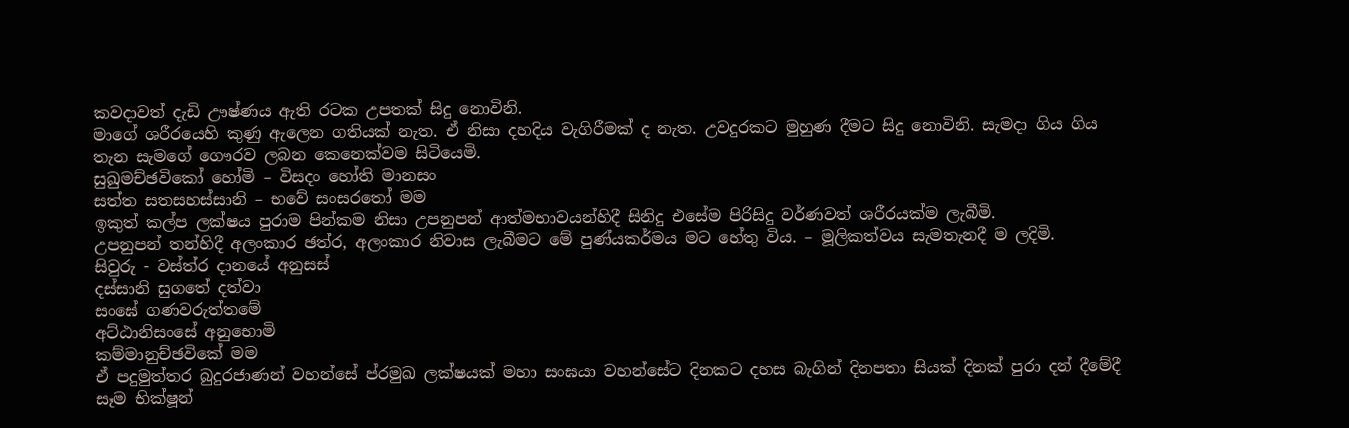කවදාවත් දැඩි ඌෂ්ණය ඇති රටක උපතක් සිදු නොවිනි.
මාගේ ශරීරයෙහි කුණු ඇලෙන ගතියක් නැත. ඒ නිසා දහදිය වැගිරීමක් ද නැත. උවදුරකට මුහුණ දීමට සිදු නොවිනි. සැමදා ගිය ගිය තැන සැමගේ ගෞරව ලබන කෙනෙක්වම සිටියෙමි.
සුඛුමච්ඡවිකෝ හෝමි – විසදං හෝති මානසං
සත්ත සතසහස්සානි – භවේ සංසරතෝ මම
ඉකුත් කල්ප ලක්ෂය පුරාම පින්කම නිසා උපනුපන් ආත්මභාවයන්හිදී සිනිදු එසේම පිරිසිදු වර්ණවත් ශරීරයක්ම ලැබීමි.
උපනුපන් තන්හිදී අලංකාර ඡත්ර, අලංකාර නිවාස ලැබීමට මේ පුණ්යකර්මය මට හේතු විය. – මූලිකත්වය සැමතැනදී ම ලදිමි.
සිවුරු - වස්ත්ර දානයේ අනුසස්
දස්සානි සුගතේ දත්වා
සංඝේ ගණවරුත්තමේ
අට්ඨානිසංසේ අනුභොමි
කම්මානුච්ඡවිකේ මම
ඒ පදුමුත්තර බුදුරජාණන් වහන්සේ ප්රමුඛ ලක්ෂයක් මහා සංඝයා වහන්සේට දිනකට දහස බැගින් දිනපතා සියක් දිනක් පුරා දන් දීමේදී සෑම භික්ෂූන්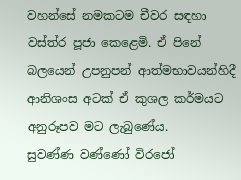වහන්සේ නමකටම චීවර සඳහා වස්ත්ර පූජා කෙළෙමි. ඒ පිනේ බලයෙන් උපනුපන් ආත්මභාවයන්හිදී ආනිශංස අටක් ඒ කුශල කර්මයට අනුරූපව මට ලැබුණේය.
සුවණ්ණ වණ්ණෝ විරජෝ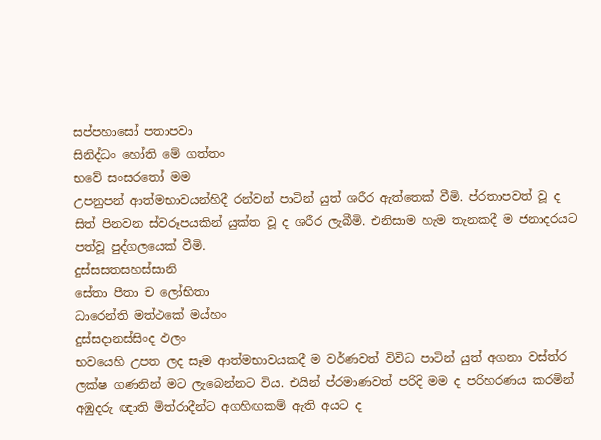සප්පහාසෝ පතාපවා
සිනිද්ධං හෝති මේ ගත්තං
භවේ සංසරතෝ මම
උපනුපන් ආත්මභාවයන්හිදී රන්වන් පාටින් යුත් ශරීර ඇත්තෙක් වීමි. ප්රතාපවත් වූ ද සිත් පිනවන ස්වරූපයකින් යුක්ත වූ ද ශරීර ලැබීමි. එනිසාම හැම තැනකදී ම ජනාදරයට පත්වූ පුද්ගලයෙක් වීමි.
දුස්සසතසහස්සානි
සේතා පීතා ච ලෝභිතා
ධාරෙන්ති මත්ථකේ මය්හං
දුස්සදානස්සිංද ඵලං
භවයෙහි උපත ලද සෑම ආත්මභාවයකදී ම වර්ණවත් විවිධ පාටින් යුත් අගනා වස්ත්ර ලක්ෂ ගණනින් මට ලැබෙන්නට විය. එයින් ප්රමාණවත් පරිදි මම ද පරිහරණය කරමින් අඹුදරු ඥාති මිත්රාදීන්ට අගහිඟකම් ඇති අයට ද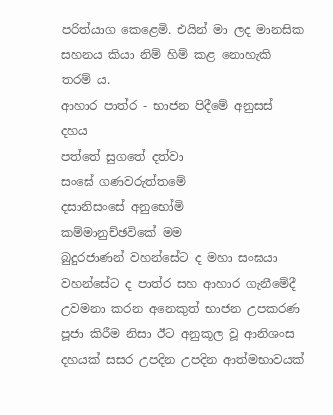පරිත්යාග කෙළෙමි. එයින් මා ලද මානසික සහනය කියා නිම් හිම් කළ නොහැකි තරම් ය.
ආහාර පාත්ර - භාජන පිදීමේ අනුසස් දහය
පත්තේ සුගතේ දත්වා
සංඝේ ගණවරුත්තමේ
දසානිසංසේ අනුභෝමි
කම්මානුච්ඡවිකේ මම
බුදුරජාණන් වහන්සේට ද මහා සංඝයා වහන්සේට ද පාත්ර සහ ආහාර ගැනීමේදී උවමනා කරන අනෙකුත් භාජන උපකරණ පූජා කිරීම නිසා ඊට අනුකූල වූ ආනිශංස දහයක් සසර උපදින උපදින ආත්මභාවයක්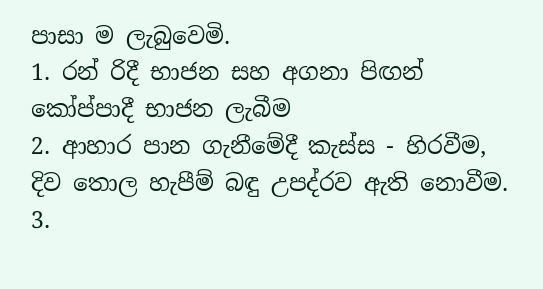පාසා ම ලැබුවෙමි.
1. රන් රිදී භාජන සහ අගනා පිඟන් කෝප්පාදී භාජන ලැබීම
2. ආහාර පාන ගැනීමේදී කැස්ස - හිරවීම, දිව තොල හැපීම් බඳු උපද්රව ඇති නොවීම.
3.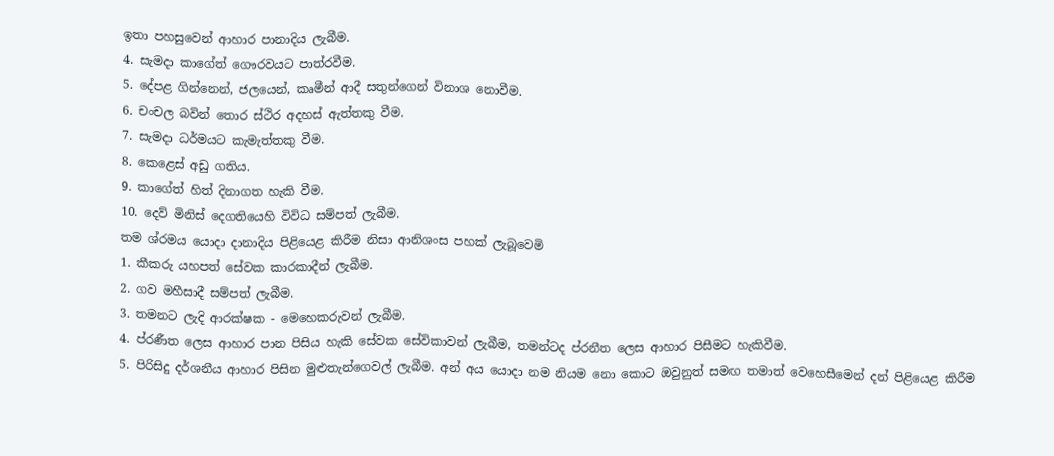ඉතා පහසුවෙන් ආහාර පානාදිය ලැබීම.
4. සැමදා කාගේත් ගෞරවයට පාත්රවීම.
5. දේපළ ගින්නෙන්, ජලයෙන්, කෘමීන් ආදී සතුන්ගෙන් විනාශ නොවීම.
6. චංචල බවින් තොර ස්ථිර අදහස් ඇත්තකු වීම.
7. සැමදා ධර්මයට කැමැත්තකු වීම.
8. කෙළෙස් අඩු ගතිය.
9. කාගේත් හිත් දිනාගත හැකි වීම.
10. දෙව් මිනිස් දෙගතියෙහි විවිධ සම්පත් ලැබීම.
තම ශ්රමය යොදා දානාදිය පිළියෙළ කිරීම නිසා ආනිශංස පහක් ලැබූවෙමි
1. කීකරු යහපත් සේවක කාරකාදීන් ලැබීම.
2. ගව මහීසාදී සම්පත් ලැබීම.
3. තමනට ලැදි ආරක්ෂක - මෙහෙකරුවන් ලැබීම.
4. ප්රණීත ලෙස ආහාර පාන පිසිය හැකි සේවක සේවිකාවන් ලැබීම, තමන්ටද ප්රනීත ලෙස ආහාර පිසීමට හැකිවීම.
5. පිරිසිදු දර්ශනීය ආහාර පිසින මුළුතැන්ගෙවල් ලැබීම. අන් අය යොදා නම නියම නො කොට ඔවුනුත් සමඟ තමාත් වෙහෙසීමෙන් දන් පිළියෙළ කිරීම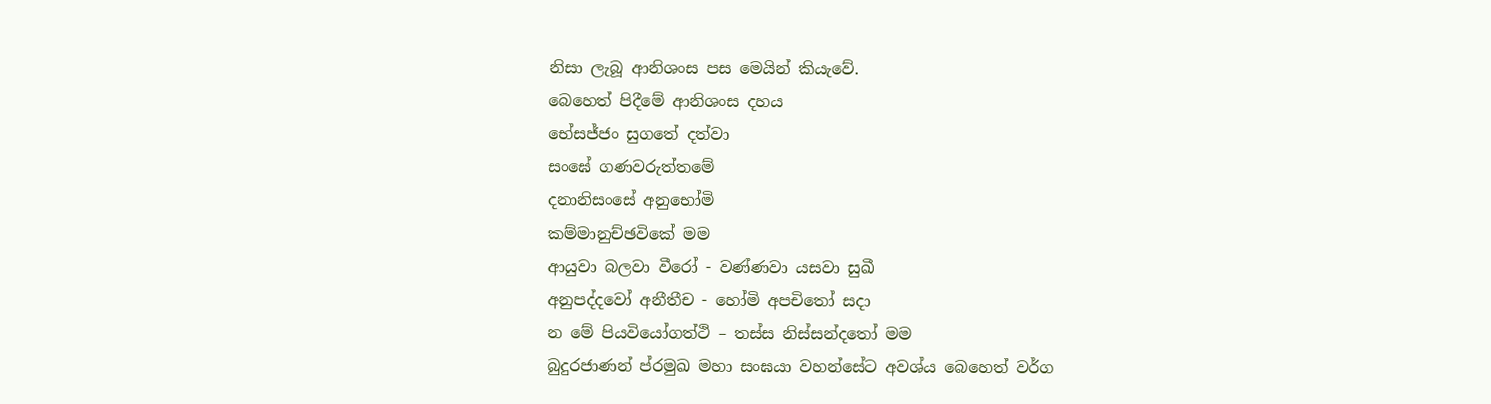නිසා ලැබූ ආනිශංස පස මෙයින් කියැවේ.
බෙහෙත් පිදීමේ ආනිශංස දහය
භේසජ්ජං සුගතේ දත්වා
සංඝේ ගණවරුත්තමේ
දනානිසංසේ අනුභෝමි
කම්මානුච්ඡවිකේ මම
ආයුවා බලවා වීරෝ - වණ්ණවා යසවා සුඛී
අනුපද්දවෝ අනීතීච - හෝමි අපචිතෝ සදා
න මේ පියවියෝගත්ථි – තස්ස නිස්සන්දතෝ මම
බුදුරජාණන් ප්රමුඛ මහා සංඝයා වහන්සේට අවශ්ය බෙහෙත් වර්ග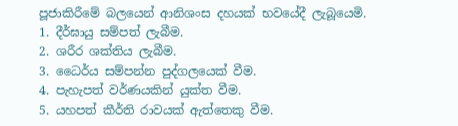පූජාකිරීමේ බලයෙන් ආනිශංස දහයක් භවයේදී ලැබූයෙමි.
1. දීර්ඝායු සම්පත් ලැබීම.
2. ශරීර ශක්තිය ලැබීම.
3. ධෛර්ය සම්පන්න පුද්ගලයෙක් වීම.
4. පැහැපත් වර්ණයකින් යුක්ත වීම.
5. යහපත් කීර්ති රාවයක් ඇත්තෙකු වීම.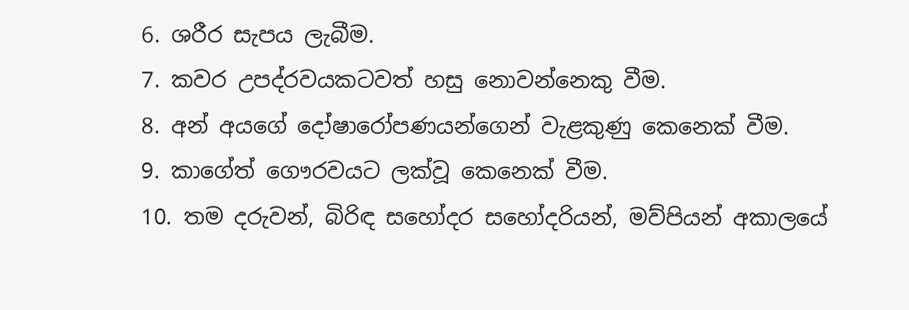6. ශරීර සැපය ලැබීම.
7. කවර උපද්රවයකටවත් හසු නොවන්නෙකු වීම.
8. අන් අයගේ දෝෂාරෝපණයන්ගෙන් වැළකුණු කෙනෙක් වීම.
9. කාගේත් ගෞරවයට ලක්වූ කෙනෙක් වීම.
10. තම දරුවන්, බිරිඳ සහෝදර සහෝදරියන්, මව්පියන් අකාලයේ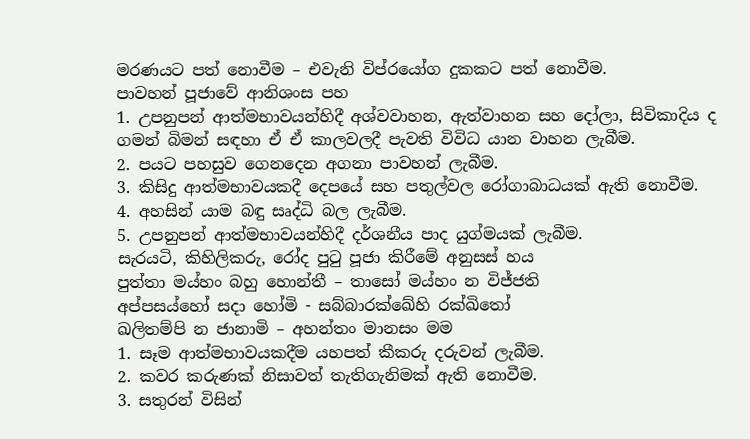මරණයට පත් නොවීම – එවැනි විප්රයෝග දුකකට පත් නොවීම.
පාවහන් පූජාවේ ආනිශංස පහ
1. උපනුපන් ආත්මභාවයන්හිදී අශ්වවාහන, ඇත්වාහන සහ දෝලා, සිවිකාදිය ද ගමන් බිමන් සඳහා ඒ ඒ කාලවලදී පැවති විවිධ යාන වාහන ලැබීම.
2. පයට පහසුව ගෙනදෙන අගනා පාවහන් ලැබීම.
3. කිසිදු ආත්මභාවයකදී දෙපයේ සහ පතුල්වල රෝගාබාධයක් ඇති නොවීම.
4. අහසින් යාම බඳු සෘද්ධි බල ලැබීම.
5. උපනුපන් ආත්මභාවයන්හිදී දර්ශනීය පාද යුග්මයක් ලැබීම.
සැරයටි, කිහිලිකරු, රෝද පුටු පූජා කිරීමේ අනුසස් හය
පුත්තා මය්හං බහු හොන්තී – තාසෝ මය්හං න විජ්ජති
අප්පසය්හෝ සදා හෝමි - සබ්බාරක්ඛේහි රක්ඛිතෝ
ඛලිතම්පි න ජානාමි – අහන්තං මානසං මම
1. සෑම ආත්මභාවයකදීම යහපත් කීකරු දරුවන් ලැබීම.
2. කවර කරුණක් නිසාවත් තැතිගැනිමක් ඇති නොවීම.
3. සතුරන් විසින්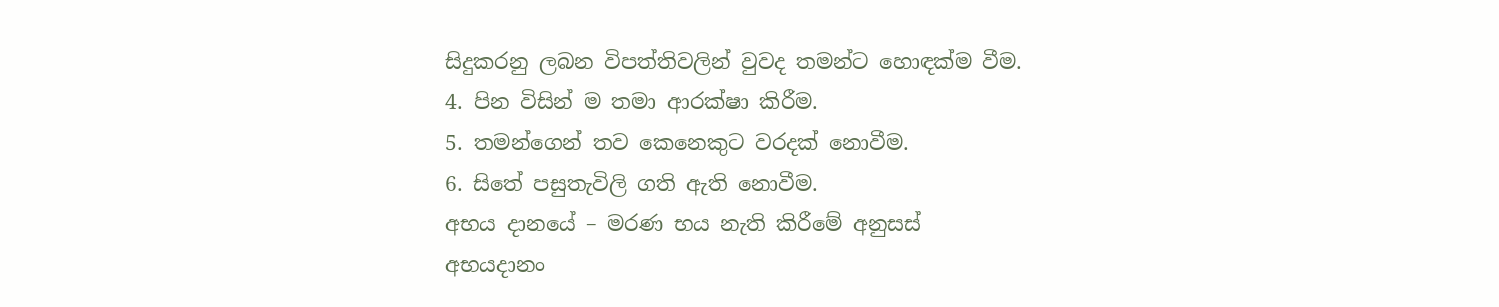සිදුකරනු ලබන විපත්තිවලින් වුවද තමන්ට හොඳක්ම වීම.
4. පින විසින් ම තමා ආරක්ෂා කිරීම.
5. තමන්ගෙන් තව කෙනෙකුට වරදක් නොවීම.
6. සිතේ පසුතැවිලි ගති ඇති නොවීම.
අභය දානයේ – මරණ භය නැති කිරීමේ අනුසස්
අභයදානං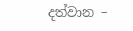දත්වාන –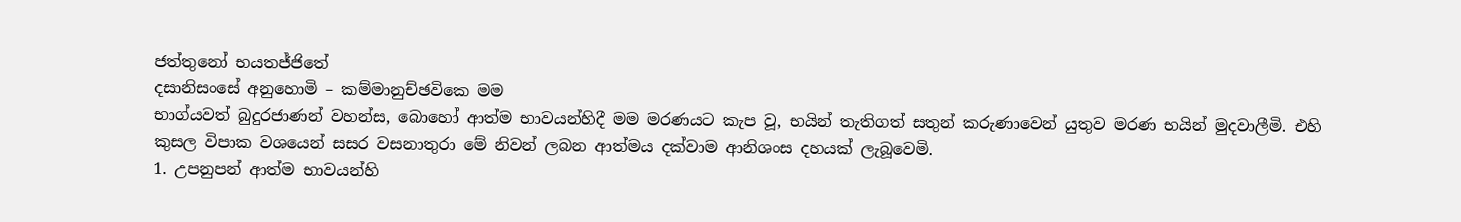ජත්තුනෝ භයතජ්ජිතේ
දසානිසංසේ අනුහොමි – කම්මානුච්ඡවිකෙ මම
භාග්යවත් බුදුරජාණන් වහන්ස, බොහෝ ආත්ම භාවයන්හිදී මම මරණයට කැප වූ, භයින් තැතිගත් සතුන් කරුණාවෙන් යුතුව මරණ භයින් මුදවාලීමි. එහි කුසල විපාක වශයෙන් සසර වසනාතුරා මේ නිවන් ලබන ආත්මය දක්වාම ආනිශංස දහයක් ලැබූවෙමි.
1. උපනුපන් ආත්ම භාවයන්හි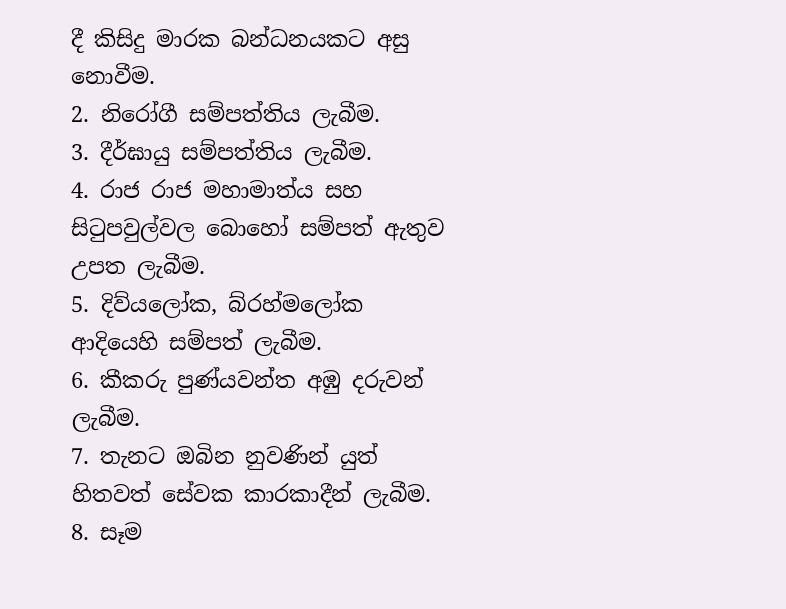දී කිසිදු මාරක බන්ධනයකට අසු නොවීම.
2. නිරෝගී සම්පත්තිය ලැබීම.
3. දීර්ඝායු සම්පත්තිය ලැබීම.
4. රාජ රාජ මහාමාත්ය සහ සිටුපවුල්වල බොහෝ සම්පත් ඇතුව උපත ලැබීම.
5. දිව්යලෝක, බ්රහ්මලෝක ආදියෙහි සම්පත් ලැබීම.
6. කීකරු පුණ්යවන්ත අඹු දරුවන් ලැබීම.
7. තැනට ඔබින නුවණින් යුත් හිතවත් සේවක කාරකාදීන් ලැබීම.
8. සෑම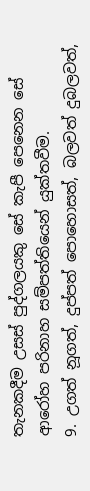තැනකදීම උසස් පුද්ගලයකු සේ කැපී පෙනෙන සේ ආරෝහ පරිනාහ සම්පත්තියෙන් යුක්තවීම.
9. උගත් නූගත්, දුප්පත් පොහොසත්, බලවත් දුබලවත්,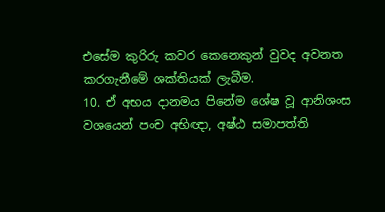එසේම කුරිරු කවර කෙනෙකුන් වුවද අවනත කරගැනීමේ ශක්තියක් ලැබීම.
10. ඒ අභය දානමය පිනේම ශේෂ වූ ආනිශංස වශයෙන් පංච අභිඥා, අෂ්ඨ සමාපත්ති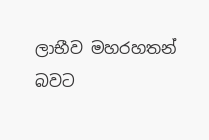ලාභීව මහරහතන් බවට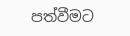පත්වීමට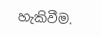හැකිවීම.